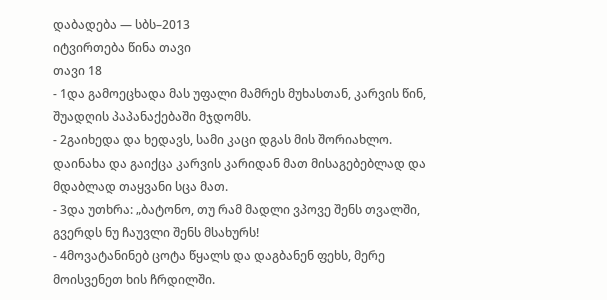დაბადება — სბს–2013
იტვირთება წინა თავი
თავი 18
- 1და გამოეცხადა მას უფალი მამრეს მუხასთან, კარვის წინ, შუადღის პაპანაქებაში მჯდომს.
- 2გაიხედა და ხედავს, სამი კაცი დგას მის შორიახლო. დაინახა და გაიქცა კარვის კარიდან მათ მისაგებებლად და მდაბლად თაყვანი სცა მათ.
- 3და უთხრა: „ბატონო, თუ რამ მადლი ვპოვე შენს თვალში, გვერდს ნუ ჩაუვლი შენს მსახურს!
- 4მოვატანინებ ცოტა წყალს და დაგბანენ ფეხს, მერე მოისვენეთ ხის ჩრდილში.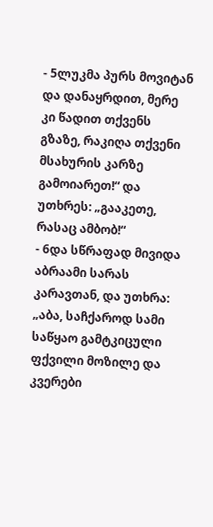- 5ლუკმა პურს მოვიტან და დანაყრდით, მერე კი წადით თქვენს გზაზე, რაკიღა თქვენი მსახურის კარზე გამოიარეთ!“ და უთხრეს: „გააკეთე, რასაც ამბობ!“
- 6და სწრაფად მივიდა აბრაამი სარას კარავთან, და უთხრა: „აბა, საჩქაროდ სამი საწყაო გამტკიცული ფქვილი მოზილე და კვერები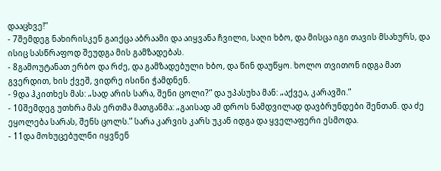დააცხვე!“
- 7შემდეგ ნახირისკენ გაიქცა აბრაამი და აიყვანა ჩვილი, საღი ხბო, და მისცა იგი თავის მსახურს, და ისიც სასწრაფოდ შეუდგა მის გამზადებას.
- 8გამოუტანათ ერბო და რძე, და გამზადებული ხბო, და წინ დაუწყო. ხოლო თვითონ იდგა მათ გვერდით, ხის ქვეშ, ვიდრე ისინი ჭამდნენ.
- 9და ჰკითხეს მას: „სად არის სარა, შენი ცოლი?“ და უპასუხა მან: „აქვეა, კარავში.“
- 10შემდეგ უთხრა მას ერთმა მათგანმა: „გაისად ამ დროს ნამდვილად დავბრუნდები შენთან. და ძე ეყოლება სარას, შენს ცოლს.“ სარა კარვის კარს უკან იდგა და ყველაფერი ესმოდა.
- 11და მოხუცებულნი იყვნენ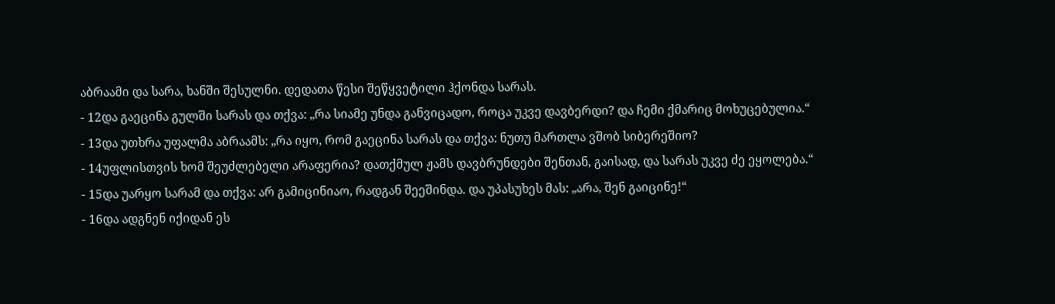აბრაამი და სარა, ხანში შესულნი. დედათა წესი შეწყვეტილი ჰქონდა სარას.
- 12და გაეცინა გულში სარას და თქვა: „რა სიამე უნდა განვიცადო, როცა უკვე დავბერდი? და ჩემი ქმარიც მოხუცებულია.“
- 13და უთხრა უფალმა აბრაამს: „რა იყო, რომ გაეცინა სარას და თქვა: ნუთუ მართლა ვშობ სიბერეშიო?
- 14უფლისთვის ხომ შეუძლებელი არაფერია? დათქმულ ჟამს დავბრუნდები შენთან, გაისად, და სარას უკვე ძე ეყოლება.“
- 15და უარყო სარამ და თქვა: არ გამიცინიაო, რადგან შეეშინდა. და უპასუხეს მას: „არა, შენ გაიცინე!“
- 16და ადგნენ იქიდან ეს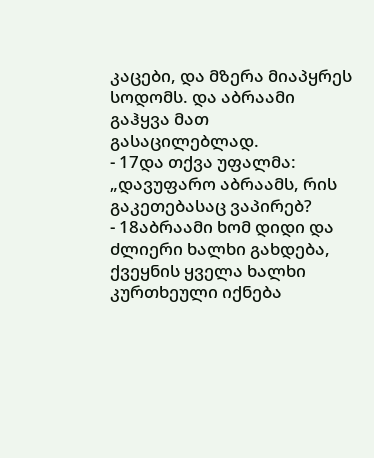კაცები, და მზერა მიაპყრეს სოდომს. და აბრაამი გაჰყვა მათ გასაცილებლად.
- 17და თქვა უფალმა: „დავუფარო აბრაამს, რის გაკეთებასაც ვაპირებ?
- 18აბრაამი ხომ დიდი და ძლიერი ხალხი გახდება, ქვეყნის ყველა ხალხი კურთხეული იქნება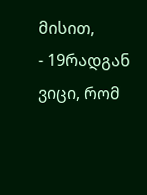მისით,
- 19რადგან ვიცი, რომ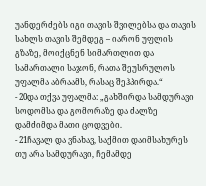უანდერძებს იგი თავის შვილებსა და თავის სახლს თავის შემდეგ – იარონ უფლის გზაზე, მოიქცნენ სიმართლით და სამართალი საჯონ, რათა შეუსრულოს უფალმა აბრაამს, რასაც შეჰპირდა.“
- 20და თქვა უფალმა: „გახშირდა სამდურავი სოდომსა და გომორაზე და ძალზე დამძიმდა მათი ცოდვები.
- 21ჩავალ და ვნახავ, საქმით დაიმსახურეს თუ არა სამდურავი, ჩემამდე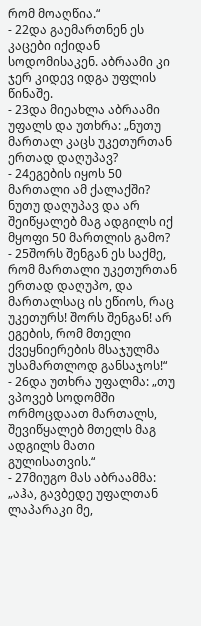რომ მოაღწია.“
- 22და გაემართნენ ეს კაცები იქიდან სოდომისაკენ. აბრაამი კი ჯერ კიდევ იდგა უფლის წინაშე.
- 23და მიეახლა აბრაამი უფალს და უთხრა: „ნუთუ მართალ კაცს უკეთურთან ერთად დაღუპავ?
- 24ეგების იყოს 50 მართალი ამ ქალაქში? ნუთუ დაღუპავ და არ შეიწყალებ მაგ ადგილს იქ მყოფი 50 მართლის გამო?
- 25შორს შენგან ეს საქმე, რომ მართალი უკეთურთან ერთად დაღუპო, და მართალსაც ის ეწიოს, რაც უკეთურს! შორს შენგან! არ ეგების, რომ მთელი ქვეყნიერების მსაჯულმა უსამართლოდ განსაჯოს!“
- 26და უთხრა უფალმა: „თუ ვპოვებ სოდომში ორმოცდაათ მართალს, შევიწყალებ მთელს მაგ ადგილს მათი გულისათვის.“
- 27მიუგო მას აბრაამმა: „აჰა, გავბედე უფალთან ლაპარაკი მე,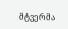მტვერმა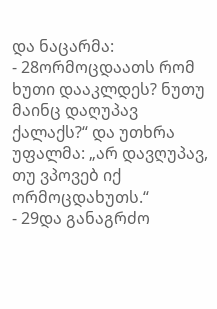და ნაცარმა:
- 28ორმოცდაათს რომ ხუთი დააკლდეს? ნუთუ მაინც დაღუპავ ქალაქს?“ და უთხრა უფალმა: „არ დავღუპავ, თუ ვპოვებ იქ ორმოცდახუთს.“
- 29და განაგრძო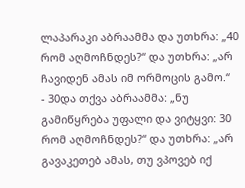ლაპარაკი აბრაამმა და უთხრა: „40 რომ აღმოჩნდეს?“ და უთხრა: „არ ჩავიდენ ამას იმ ორმოცის გამო.“
- 30და თქვა აბრაამმა: „ნუ გამიწყრება უფალი და ვიტყვი: 30 რომ აღმოჩნდეს?“ და უთხრა: „არ გავაკეთებ ამას, თუ ვპოვებ იქ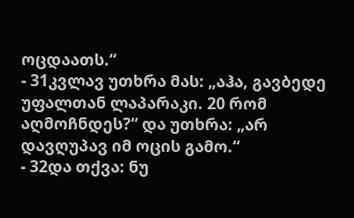ოცდაათს.“
- 31კვლავ უთხრა მას: „აჰა, გავბედე უფალთან ლაპარაკი. 20 რომ აღმოჩნდეს?“ და უთხრა: „არ დავღუპავ იმ ოცის გამო.“
- 32და თქვა: ნუ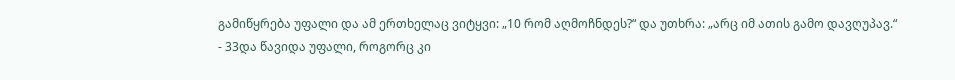გამიწყრება უფალი და ამ ერთხელაც ვიტყვი: „10 რომ აღმოჩნდეს?“ და უთხრა: „არც იმ ათის გამო დავღუპავ.“
- 33და წავიდა უფალი, როგორც კი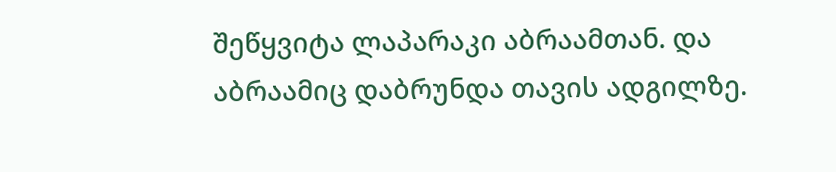შეწყვიტა ლაპარაკი აბრაამთან. და აბრაამიც დაბრუნდა თავის ადგილზე.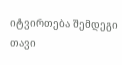იტვირთება შემდეგი თავი